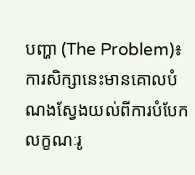បញ្ហា (The Problem)៖ ការសិក្សានេះមានគោលបំណងស្វែងយល់ពីការបំបែកលក្ខណៈរូ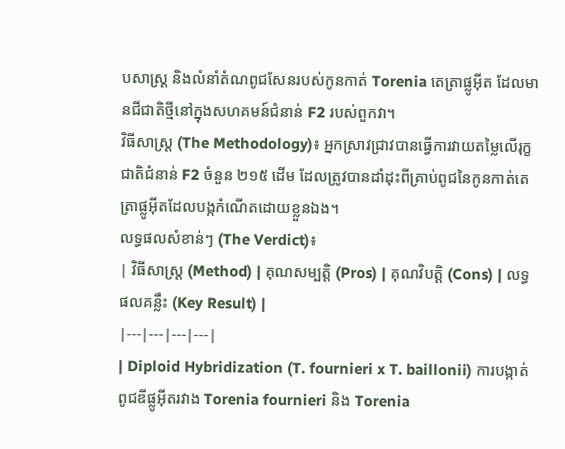បសាស្ត្រ និងលំនាំតំណពូជសែនរបស់កូនកាត់ Torenia តេត្រាផ្លូអ៊ីត ដែលមានជីជាតិថ្មីនៅក្នុងសហគមន៍ជំនាន់ F2 របស់ពួកវា។
វិធីសាស្ត្រ (The Methodology)៖ អ្នកស្រាវជ្រាវបានធ្វើការវាយតម្លៃលើរុក្ខជាតិជំនាន់ F2 ចំនួន ២១៥ ដើម ដែលត្រូវបានដាំដុះពីគ្រាប់ពូជនៃកូនកាត់តេត្រាផ្លូអ៊ីតដែលបង្កកំណើតដោយខ្លួនឯង។
លទ្ធផលសំខាន់ៗ (The Verdict)៖
| វិធីសាស្ត្រ (Method) | គុណសម្បត្តិ (Pros) | គុណវិបត្តិ (Cons) | លទ្ធផលគន្លឹះ (Key Result) |
|---|---|---|---|
| Diploid Hybridization (T. fournieri x T. baillonii) ការបង្កាត់ពូជឌីផ្លូអ៊ីតរវាង Torenia fournieri និង Torenia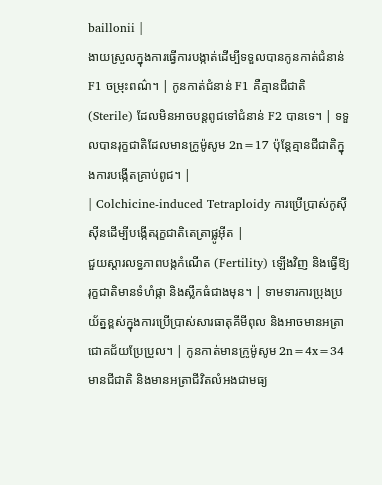baillonii |
ងាយស្រួលក្នុងការធ្វើការបង្កាត់ដើម្បីទទួលបានកូនកាត់ជំនាន់ F1 ចម្រុះពណ៌។ | កូនកាត់ជំនាន់ F1 គឺគ្មានជីជាតិ (Sterile) ដែលមិនអាចបន្តពូជទៅជំនាន់ F2 បានទេ។ | ទទួលបានរុក្ខជាតិដែលមានក្រូម៉ូសូម 2n=17 ប៉ុន្តែគ្មានជីជាតិក្នុងការបង្កើតគ្រាប់ពូជ។ |
| Colchicine-induced Tetraploidy ការប្រើប្រាស់កូស៊ីស៊ីនដើម្បីបង្កើតរុក្ខជាតិតេត្រាផ្លូអ៊ីត |
ជួយស្តារលទ្ធភាពបង្កកំណើត (Fertility) ឡើងវិញ និងធ្វើឱ្យរុក្ខជាតិមានទំហំផ្កា និងស្លឹកធំជាងមុន។ | ទាមទារការប្រុងប្រយ័ត្នខ្ពស់ក្នុងការប្រើប្រាស់សារធាតុគីមីពុល និងអាចមានអត្រាជោគជ័យប្រែប្រួល។ | កូនកាត់មានក្រូម៉ូសូម 2n=4x=34 មានជីជាតិ និងមានអត្រាជីវិតលំអងជាមធ្យ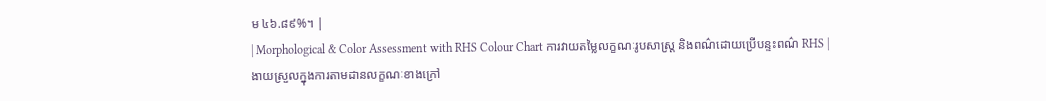ម ៤៦.៨៩%។ |
| Morphological & Color Assessment with RHS Colour Chart ការវាយតម្លៃលក្ខណៈរូបសាស្ត្រ និងពណ៌ដោយប្រើបន្ទះពណ៌ RHS |
ងាយស្រួលក្នុងការតាមដានលក្ខណៈខាងក្រៅ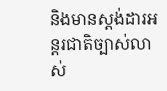និងមានស្តង់ដារអន្តរជាតិច្បាស់លាស់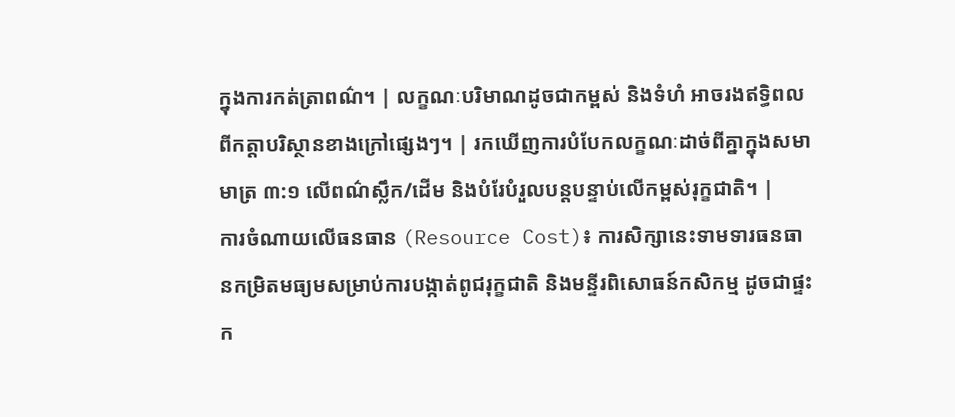ក្នុងការកត់ត្រាពណ៌។ | លក្ខណៈបរិមាណដូចជាកម្ពស់ និងទំហំ អាចរងឥទ្ធិពលពីកត្តាបរិស្ថានខាងក្រៅផ្សេងៗ។ | រកឃើញការបំបែកលក្ខណៈដាច់ពីគ្នាក្នុងសមាមាត្រ ៣:១ លើពណ៌ស្លឹក/ដើម និងបំរែបំរួលបន្តបន្ទាប់លើកម្ពស់រុក្ខជាតិ។ |
ការចំណាយលើធនធាន (Resource Cost)៖ ការសិក្សានេះទាមទារធនធានកម្រិតមធ្យមសម្រាប់ការបង្កាត់ពូជរុក្ខជាតិ និងមន្ទីរពិសោធន៍កសិកម្ម ដូចជាផ្ទះក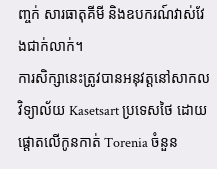ញ្ចក់ សារធាតុគីមី និងឧបករណ៍វាស់វែងជាក់លាក់។
ការសិក្សានេះត្រូវបានអនុវត្តនៅសាកលវិទ្យាល័យ Kasetsart ប្រទេសថៃ ដោយផ្តោតលើកូនកាត់ Torenia ចំនួន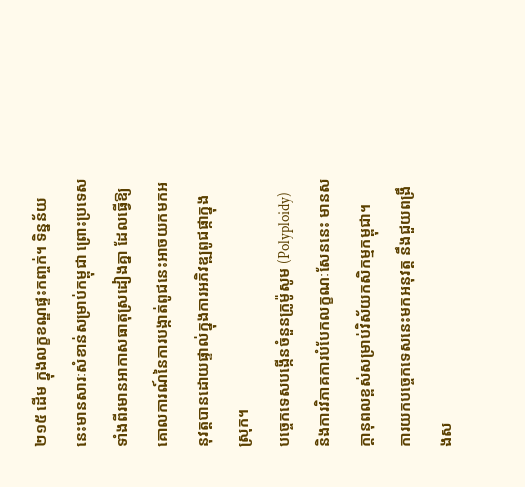២១៥ ដើម ក្នុងលក្ខខណ្ឌផ្ទះកញ្ចក់។ ទិន្នន័យនេះមានសារៈសំខាន់សម្រាប់កម្ពុជា ព្រោះប្រទេសទាំងពីរមានអាកាសធាតុស្រដៀងគ្នា ដែលធ្វើឱ្យគោលការណ៍នៃការបង្កាត់ពូជនេះអាចយកមកអនុវត្តបានដោយផ្ទាល់ក្នុងការអភិវឌ្ឍពូជផ្កាក្នុងស្រុក។
បច្ចេកទេសបង្កើនចំនួនក្រូម៉ូសូម (Polyploidy) និងការវិភាគការបំបែកលក្ខណៈសែននេះ មានសក្តានុពលខ្ពស់សម្រាប់វិស័យកសិកម្មកម្ពុជា។
ការយកបច្ចេកទេសនេះមកអនុវត្ត នឹងជួយពង្រឹងស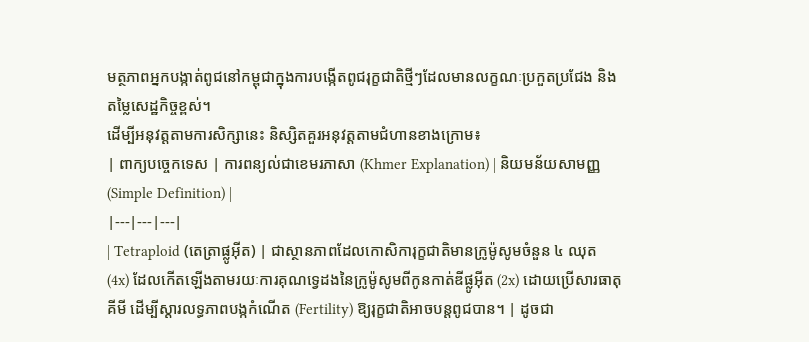មត្ថភាពអ្នកបង្កាត់ពូជនៅកម្ពុជាក្នុងការបង្កើតពូជរុក្ខជាតិថ្មីៗដែលមានលក្ខណៈប្រកួតប្រជែង និងតម្លៃសេដ្ឋកិច្ចខ្ពស់។
ដើម្បីអនុវត្តតាមការសិក្សានេះ និស្សិតគួរអនុវត្តតាមជំហានខាងក្រោម៖
| ពាក្យបច្ចេកទេស | ការពន្យល់ជាខេមរភាសា (Khmer Explanation) | និយមន័យសាមញ្ញ (Simple Definition) |
|---|---|---|
| Tetraploid (តេត្រាផ្លូអ៊ីត) | ជាស្ថានភាពដែលកោសិការុក្ខជាតិមានក្រូម៉ូសូមចំនួន ៤ ឈុត (4x) ដែលកើតឡើងតាមរយៈការគុណទ្វេដងនៃក្រូម៉ូសូមពីកូនកាត់ឌីផ្លូអ៊ីត (2x) ដោយប្រើសារធាតុគីមី ដើម្បីស្តារលទ្ធភាពបង្កកំណើត (Fertility) ឱ្យរុក្ខជាតិអាចបន្តពូជបាន។ | ដូចជា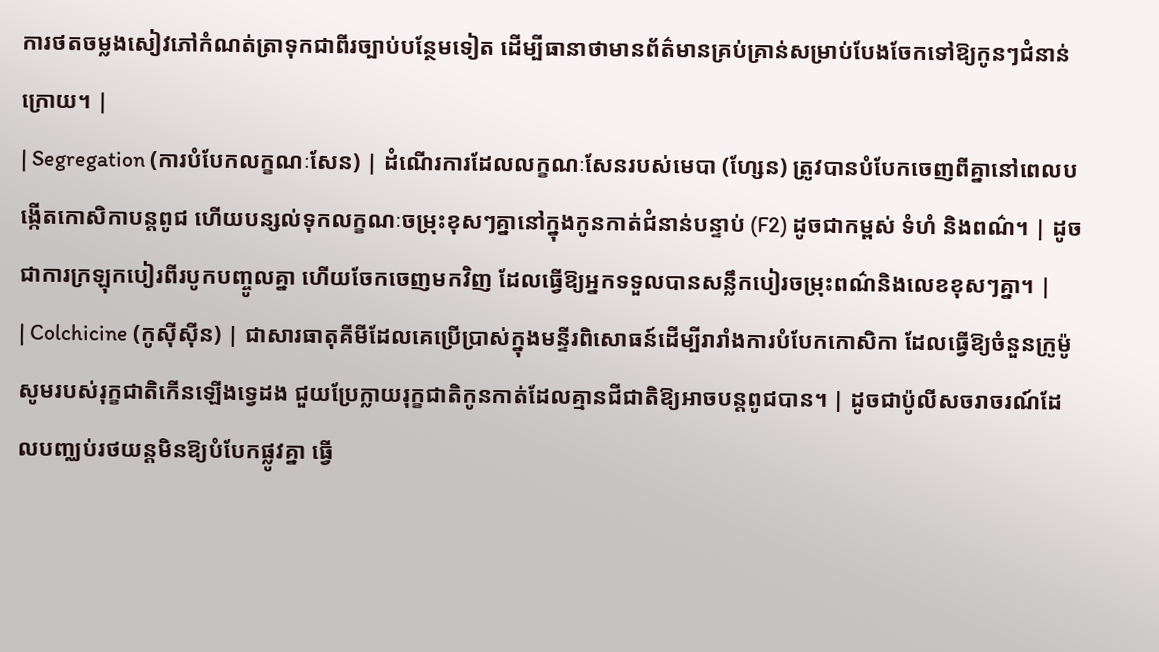ការថតចម្លងសៀវភៅកំណត់ត្រាទុកជាពីរច្បាប់បន្ថែមទៀត ដើម្បីធានាថាមានព័ត៌មានគ្រប់គ្រាន់សម្រាប់បែងចែកទៅឱ្យកូនៗជំនាន់ក្រោយ។ |
| Segregation (ការបំបែកលក្ខណៈសែន) | ដំណើរការដែលលក្ខណៈសែនរបស់មេបា (ហ្សែន) ត្រូវបានបំបែកចេញពីគ្នានៅពេលបង្កើតកោសិកាបន្តពូជ ហើយបន្សល់ទុកលក្ខណៈចម្រុះខុសៗគ្នានៅក្នុងកូនកាត់ជំនាន់បន្ទាប់ (F2) ដូចជាកម្ពស់ ទំហំ និងពណ៌។ | ដូចជាការក្រឡុកបៀរពីរបូកបញ្ចូលគ្នា ហើយចែកចេញមកវិញ ដែលធ្វើឱ្យអ្នកទទួលបានសន្លឹកបៀរចម្រុះពណ៌និងលេខខុសៗគ្នា។ |
| Colchicine (កូស៊ីស៊ីន) | ជាសារធាតុគីមីដែលគេប្រើប្រាស់ក្នុងមន្ទីរពិសោធន៍ដើម្បីរារាំងការបំបែកកោសិកា ដែលធ្វើឱ្យចំនួនក្រូម៉ូសូមរបស់រុក្ខជាតិកើនឡើងទ្វេដង ជួយប្រែក្លាយរុក្ខជាតិកូនកាត់ដែលគ្មានជីជាតិឱ្យអាចបន្តពូជបាន។ | ដូចជាប៉ូលីសចរាចរណ៍ដែលបញ្ឈប់រថយន្តមិនឱ្យបំបែកផ្លូវគ្នា ធ្វើ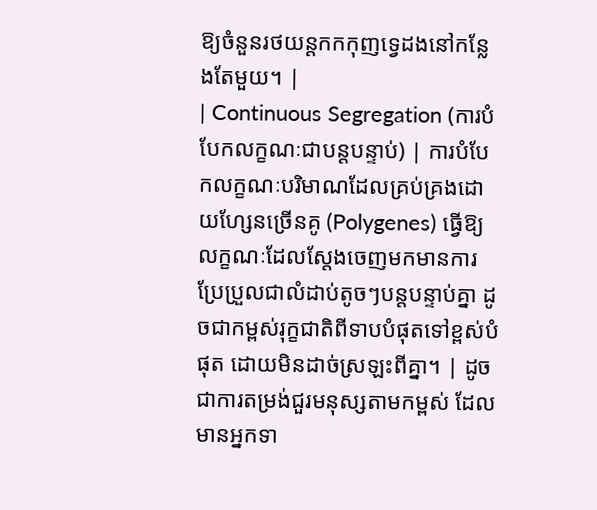ឱ្យចំនួនរថយន្តកកកុញទ្វេដងនៅកន្លែងតែមួយ។ |
| Continuous Segregation (ការបំបែកលក្ខណៈជាបន្តបន្ទាប់) | ការបំបែកលក្ខណៈបរិមាណដែលគ្រប់គ្រងដោយហ្សែនច្រើនគូ (Polygenes) ធ្វើឱ្យលក្ខណៈដែលស្តែងចេញមកមានការប្រែប្រួលជាលំដាប់តូចៗបន្តបន្ទាប់គ្នា ដូចជាកម្ពស់រុក្ខជាតិពីទាបបំផុតទៅខ្ពស់បំផុត ដោយមិនដាច់ស្រឡះពីគ្នា។ | ដូចជាការតម្រង់ជួរមនុស្សតាមកម្ពស់ ដែលមានអ្នកទា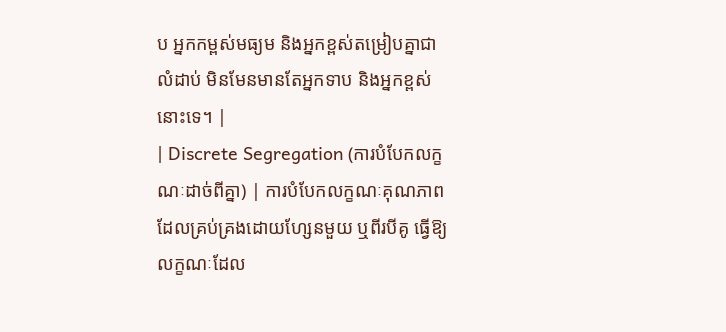ប អ្នកកម្ពស់មធ្យម និងអ្នកខ្ពស់តម្រៀបគ្នាជាលំដាប់ មិនមែនមានតែអ្នកទាប និងអ្នកខ្ពស់នោះទេ។ |
| Discrete Segregation (ការបំបែកលក្ខណៈដាច់ពីគ្នា) | ការបំបែកលក្ខណៈគុណភាពដែលគ្រប់គ្រងដោយហ្សែនមួយ ឬពីរបីគូ ធ្វើឱ្យលក្ខណៈដែល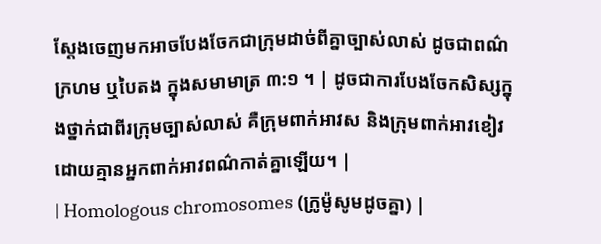ស្តែងចេញមកអាចបែងចែកជាក្រុមដាច់ពីគ្នាច្បាស់លាស់ ដូចជាពណ៌ក្រហម ឬបៃតង ក្នុងសមាមាត្រ ៣:១ ។ | ដូចជាការបែងចែកសិស្សក្នុងថ្នាក់ជាពីរក្រុមច្បាស់លាស់ គឺក្រុមពាក់អាវស និងក្រុមពាក់អាវខៀវ ដោយគ្មានអ្នកពាក់អាវពណ៌កាត់គ្នាឡើយ។ |
| Homologous chromosomes (ក្រូម៉ូសូមដូចគ្នា) |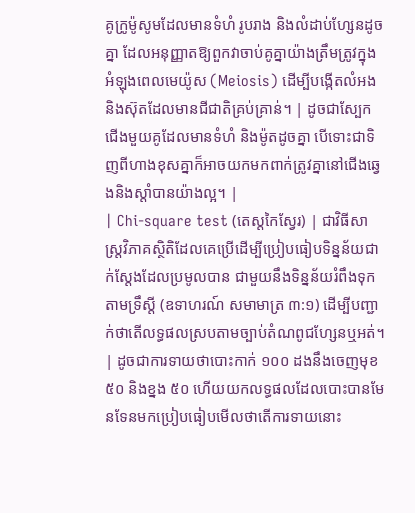គូក្រូម៉ូសូមដែលមានទំហំ រូបរាង និងលំដាប់ហ្សែនដូចគ្នា ដែលអនុញ្ញាតឱ្យពួកវាចាប់គូគ្នាយ៉ាងត្រឹមត្រូវក្នុងអំឡុងពេលមេយ៉ូស (Meiosis) ដើម្បីបង្កើតលំអង និងស៊ុតដែលមានជីជាតិគ្រប់គ្រាន់។ | ដូចជាស្បែកជើងមួយគូដែលមានទំហំ និងម៉ូតដូចគ្នា បើទោះជាទិញពីហាងខុសគ្នាក៏អាចយកមកពាក់ត្រូវគ្នានៅជើងឆ្វេងនិងស្តាំបានយ៉ាងល្អ។ |
| Chi-square test (តេស្តកៃស្វែរ) | ជាវិធីសាស្ត្រវិភាគស្ថិតិដែលគេប្រើដើម្បីប្រៀបធៀបទិន្នន័យជាក់ស្តែងដែលប្រមូលបាន ជាមួយនឹងទិន្នន័យរំពឹងទុកតាមទ្រឹស្តី (ឧទាហរណ៍ សមាមាត្រ ៣:១) ដើម្បីបញ្ជាក់ថាតើលទ្ធផលស្របតាមច្បាប់តំណពូជហ្សែនឬអត់។ | ដូចជាការទាយថាបោះកាក់ ១០០ ដងនឹងចេញមុខ ៥០ និងខ្នង ៥០ ហើយយកលទ្ធផលដែលបោះបានមែនទែនមកប្រៀបធៀបមើលថាតើការទាយនោះ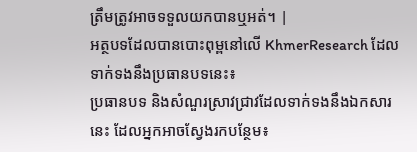ត្រឹមត្រូវអាចទទួលយកបានឬអត់។ |
អត្ថបទដែលបានបោះពុម្ពនៅលើ KhmerResearch ដែលទាក់ទងនឹងប្រធានបទនេះ៖
ប្រធានបទ និងសំណួរស្រាវជ្រាវដែលទាក់ទងនឹងឯកសារនេះ ដែលអ្នកអាចស្វែងរកបន្ថែម៖